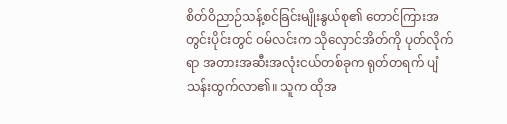စိတ်ဝိညာဉ်သန့်စင်ခြင်းမျိုးနွယ်စု၏ တောင်ကြားအတွင်းပိုင်းတွင် ဝမ်လင်းက သိုလှောင်အိတ်ကို ပုတ်လိုက်ရာ အတားအဆီးအလုံးငယ်တစ်ခုက ရုတ်တရက် ပျံသန်းထွက်လာ၏။ သူက ထိုအ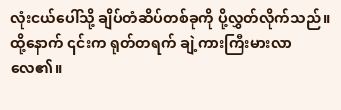လုံးငယ်ပေါ်သို့ ချိပ်တံဆိပ်တစ်ခုကို ပို့လွှတ်လိုက်သည်။ထို့နောက် ၎င်းက ရုတ်တရက် ချဲ့ကားကြီးမားလာလေ၏။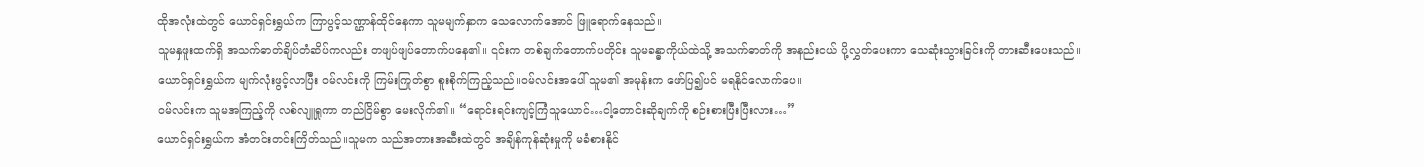ထိုအလုံးထဲတွင် ယောင်ရှင်းရွှယ်က ကြာပွင့်သဏ္ဌာန်ထိုင်နေကာ သူမမျက်နှာက သေလောက်အောင် ဖြူရောက်နေသည်။
သူမနှဖူးထက်ရှိ အသက်ဓာတ်ချိပ်တံဆိပ်ကလည်း တဖျပ်ဖျပ်တောက်ပနေ၏။ ၎င်းက တစ်ချက်တောက်ပတိုင်း သူမခန္ဓာကိုယ်ထဲသို့ အသက်ဓာတ်ကို အနည်းငယ် ပို့လွှတ်ပေးကာ သေဆုံးသွားခြင်းကို တားဆီးပေးသည်။
ယောင်ရှင်းရွှယ်က မျက်လုံးဖွင့်လာပြီး ဝမ်လင်းကို ကြမ်းကြုတ်စွာ စူးစိုက်ကြည့်သည်။ဝမ်လင်းအပေါ် သူမ၏ အမုန်းက ဖော်ပြ၍ပင် မရနိုင်လောက်ပေ။
ဝမ်လင်းက သူမအကြည့်ကို လစ်လျူရှုကာ တည်ငြိမ်စွာ မေးလိုက်၏။ “ရောင်းရင်းကျင့်ကြံသူယောင်…ငါ့တောင်းဆိုချက်ကို စဉ်းစားပြီးပြီးလား…”
ယောင်ရှင်းရွှယ်က အံတင်းတင်းကြိတ်သည်။သူမက သည်အတားအဆီးထဲတွင် အချိန်ကုန်ဆုံးမှုကို မခံစားနိုင်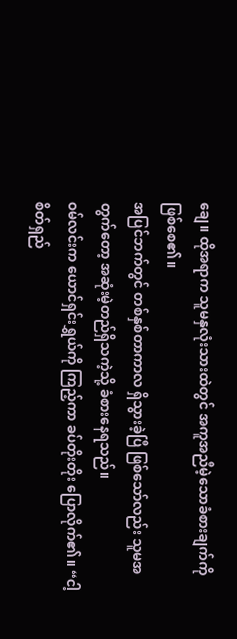ချေ။ ထိုအရာက သူမနှလုံးသားထဲတွင် အကူအညီမဲ့သောခံစားချက်ကို ဖြစ်စေ၏။
အပြင်ဘက်တွင် တစ်နှစ်တာကာလ ရှိသွားခဲ့ပြီ ဖြစ်သော်လည်း သူမအတွက်တော့ အဆုံးမဲ့တည်ရှိသကဲ့သို့ ခံစားနေရသည်။
ဝမ်လင်းက ယောင်ရှင်းရွှယ်ကို ကြည့်ကာ ခပ်တိုးတိုး ပြောလိုက်၏။ “ငါ့ စိတ်ရှည်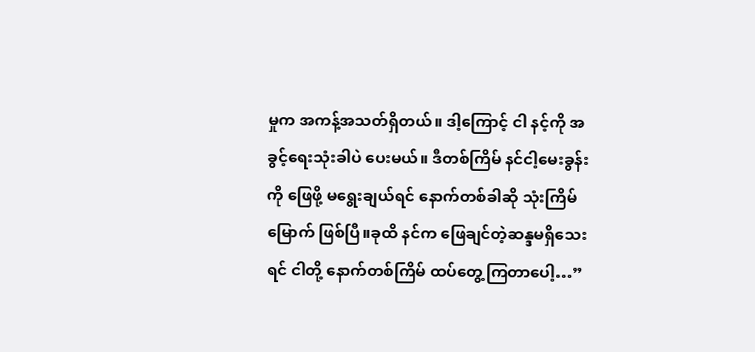မှုက အကန့်အသတ်ရှိတယ်။ ဒါ့ကြောင့် ငါ နင့်ကို အခွင့်ရေးသုံးခါပဲ ပေးမယ်။ ဒီတစ်ကြိမ် နင်ငါ့မေးခွန်းကို ဖြေဖို့ မရွေးချယ်ရင် နောက်တစ်ခါဆို သုံးကြိမ်မြောက် ဖြစ်ပြီ။ခုထိ နင်က ဖြေချင်တဲ့ဆန္ဒမရှိသေးရင် ငါတို့ နောက်တစ်ကြိမ် ထပ်တွေ့ကြတာပေါ့…”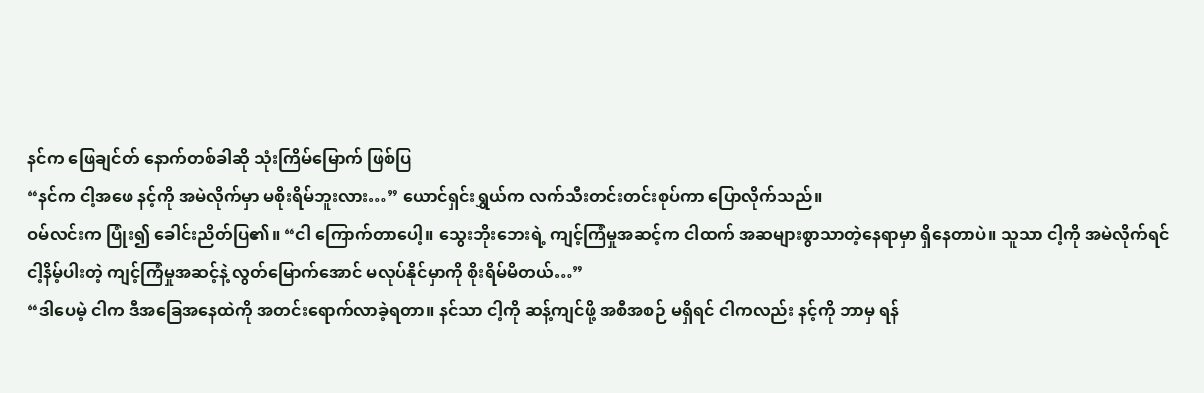နင်က ဖြေချင်တ် နောက်တစ်ခါဆို သုံးကြိမ်မြောက် ဖြစ်ပြ
“နင်က ငါ့အဖေ နင့်ကို အမဲလိုက်မှာ မစိုးရိမ်ဘူးလား…” ယောင်ရှင်းရွှယ်က လက်သီးတင်းတင်းစုပ်ကာ ပြောလိုက်သည်။
ဝမ်လင်းက ပြုံး၍ ခေါင်းညိတ်ပြ၏။ “ငါ ကြောက်တာပေါ့။ သွေးဘိုးဘေးရဲ့ ကျင့်ကြံမှုအဆင့်က ငါထက် အဆများစွာသာတဲ့နေရာမှာ ရှိနေတာပဲ။ သူသာ ငါ့ကို အမဲလိုက်ရင် ငါ့နိမ့်ပါးတဲ့ ကျင့်ကြံမှုအဆင့်နဲ့ လွတ်မြောက်အောင် မလုပ်နိုင်မှာကို စိုးရိမ်မိတယ်…”
“ဒါပေမဲ့ ငါက ဒီအခြေအနေထဲကို အတင်းရောက်လာခဲ့ရတာ။ နင်သာ ငါ့ကို ဆန့်ကျင်ဖို့ အစီအစဉ် မရှိရင် ငါကလည်း နင့်ကို ဘာမှ ရန်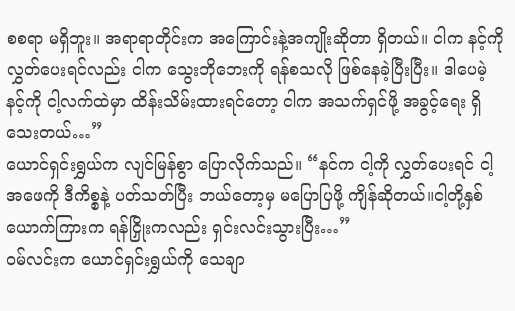စစရာ မရှိဘူး။ အရာရာတိုင်းက အကြောင်းနဲ့အကျိုးဆိုတာ ရှိတယ်။ ငါက နင့်ကို လွှတ်ပေးရင်လည်း ငါက သွေးဘိုဘေးကို ရန်စသလို ဖြစ်နေခဲ့ပြီးပြီး။ ဒါပေမဲ့ နင့်ကို ငါ့လက်ထဲမှာ ထိန်းသိမ်းထားရင်တော့ ငါက အသက်ရှင်ဖို့ အခွင့်ရေး ရှိသေးတယ်…”
ယောင်ရှင်းရွှယ်က လျင်မြန်စွာ ပြောလိုက်သည်။ “နင်က ငါ့ကို လွှတ်ပေးရင် ငါ့အဖေကို ဒီကိစ္စနဲ့ ပတ်သတ်ပြီး ဘယ်တော့မှ မပြောပြဖို့ ကျိန်ဆိုတယ်။ငါ့တို့နှစ်ယောက်ကြားက ရန်ငြှိုးကလည်း ရှင်းလင်းသွားပြီး…”
ဝမ်လင်းက ယောင်ရှင်းရွှယ်ကို သေချာ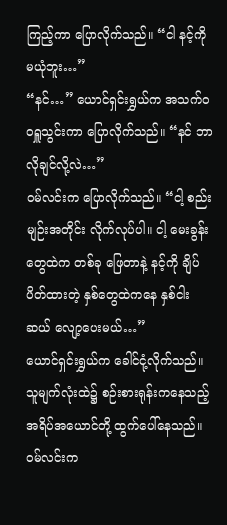ကြည့်ကာ ပြောလိုက်သည်။ “ငါ နင့်ကို မယုံဘူး…”
“နင်…” ယောင်ရှင်းရွှယ်က အသက်ဝဝရှူသွင်းကာ ပြောလိုက်သည်။ “နင် ဘာလိုချင်လို့လဲ…”
ဝမ်လင်းက ပြောလိုက်သည်။ “ငါ့ စည်းမျဉ်းအတိုင်း လိုက်လုပ်ပါ။ ငါ့ မေးခွန်းတွေထဲက တစ်ခု ဖြေတာနဲ့ နင့်ကို ချိပ်ပိတ်ထားတဲ့ နှစ်တွေထဲကနေ နှစ်ငါးဆယ် လျော့ပေးမယ်…”
ယောင်ရှင်းရွှယ်က ခေါင်ငုံ့လိုက်သည်။ သူမျက်လုံးထဲ၌ စဉ်းစားရုန်းကနေသည့် အရိပ်အယောင်တို့ ထွက်ပေါ်နေသည်။
ဝမ်လင်းက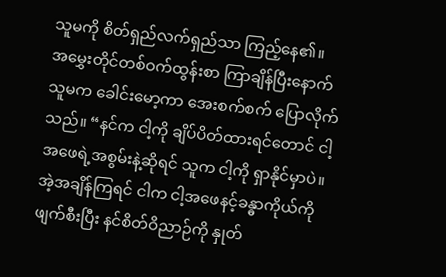သူမကို စိတ်ရှည်လက်ရှည်သာ ကြည့်နေ၏။
အမွှေးတိုင်တစ်ဝက်ထွန်းစာ ကြာချိန်ပြီးနောက် သူမက ခေါင်းမော့ကာ အေးစက်စက် ပြောလိုက်သည်။ “နင်က ငါ့ကို ချိပ်ပိတ်ထားရင်တောင် ငါ့အဖေရဲ့အစွမ်းနဲ့ဆိုရင် သူက ငါ့ကို ရှာနိုင်မှာပဲ။ အဲ့အချိန်ကြရင် ငါက ငါ့အဖေနင့်ခန္ဓာကိုယ်ကို ဖျက်စီးပြီး နင်စိတ်ဝိညာဉ်ကို နှုတ်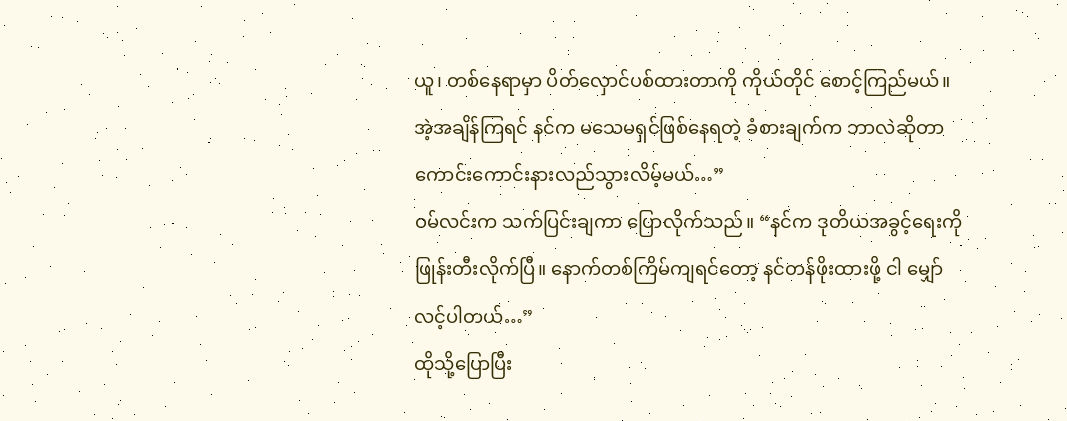ယူ၊ တစ်နေရာမှာ ပိတ်လှောင်ပစ်ထားတာကို ကိုယ်တိုင် စောင့်ကြည်မယ်။ အဲ့အချိန်ကြရင် နင်က မသေမရှင်ဖြစ်နေရတဲ့ ခံစားချက်က ဘာလဲဆိုတာ ကောင်းကောင်းနားလည်သွားလိမ့်မယ်…”
ဝမ်လင်းက သက်ပြင်းချကာ ပြောလိုက်သည်။ “နင်က ဒုတိယအခွင့်ရေးကို ဖြုန်းတီးလိုက်ပြီ။ နောက်တစ်ကြိမ်ကျရင်တော့ နင်တန်ဖိုးထားဖို့ ငါ မျှော်လင့်ပါတယ်…”
ထိုသို့ပြောပြီး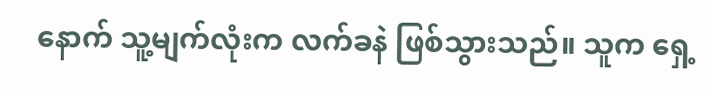နောက် သူ့မျက်လုံးက လက်ခနဲ ဖြစ်သွားသည်။ သူက ရှေ့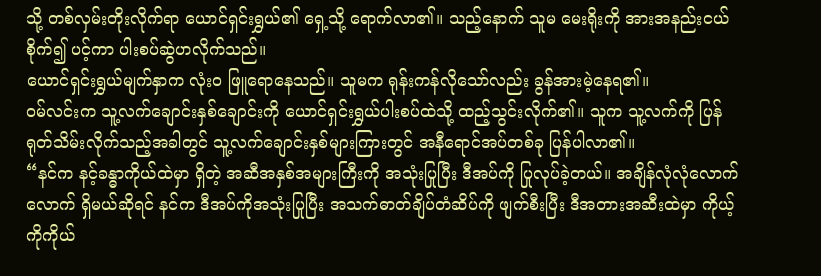သို့ တစ်လှမ်းတိုးလိုက်ရာ ယောင်ရှင်းရွှယ်၏ ရှေ့သို့ ရောက်လာ၏။ သည့်နောက် သူမ မေးရိုးကို အားအနည်းငယ် စိုက်၍ ပင့်ကာ ပါးစပ်ဆွဲဟလိုက်သည်။
ယောင်ရှင်းရွှယ်မျက်နှာက လုံးဝ ဖြူရောနေသည်။ သူမက ရုန်းကန်လိုသော်လည်း ခွန်အားမဲ့နေရ၏။
ဝမ်လင်းက သူ့လက်ချောင်းနှစ်ချောင်းကို ယောင်ရှင်းရွှယ်ပါးစပ်ထဲသို့ ထည့်သွင်းလိုက်၏။ သူက သူ့လက်ကို ပြန်ရုတ်သိမ်းလိုက်သည့်အခါတွင် သူ့လက်ချောင်းနှစ်များကြားတွင် အနီရောင်အပ်တစ်ခု ပြန်ပါလာ၏။
“နင်က နင့်ခန္ဓာကိုယ်ထဲမှာ ရှိတဲ့ အဆီအနှစ်အများကြီးကို အသုံးပြုပြီး ဒီအပ်ကို ပြုလုပ်ခဲ့တယ်။ အချိန်လုံလုံလောက်လောက် ရှိမယ်ဆိုရင် နင်က ဒီအပ်ကိုအသုံးပြုပြီး အသက်ဓာတ်ချိပ်တံဆိပ်ကို ဖျက်စီးပြီး ဒီအတားအဆီးထဲမှာ ကိုယ့်ကိုကိုယ်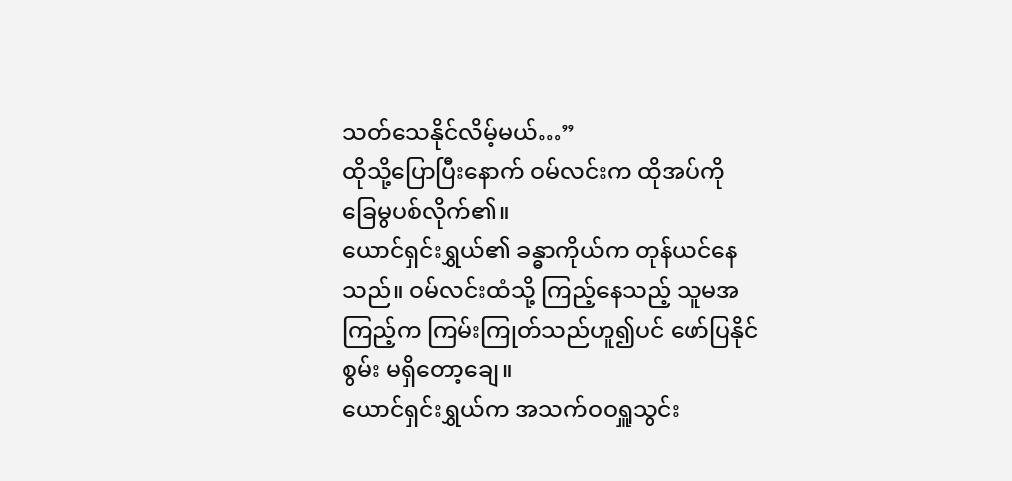သတ်သေနိုင်လိမ့်မယ်…”
ထိုသို့ပြောပြီးနောက် ဝမ်လင်းက ထိုအပ်ကို ခြေမွပစ်လိုက်၏။
ယောင်ရှင်းရွှယ်၏ ခန္ဓာကိုယ်က တုန်ယင်နေသည်။ ဝမ်လင်းထံသို့ ကြည့်နေသည့် သူမအကြည့်က ကြမ်းကြုတ်သည်ဟူ၍ပင် ဖော်ပြနိုင်စွမ်း မရှိတော့ချေ။
ယောင်ရှင်းရွှယ်က အသက်ဝဝရှူသွင်း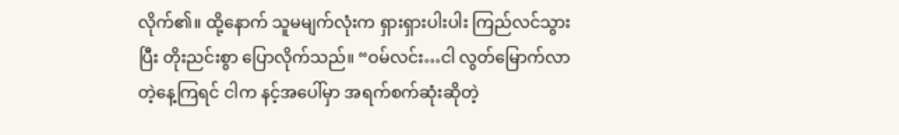လိုက်၏။ ထို့နောက် သူမမျက်လုံးက ရှားရှားပါးပါး ကြည်လင်သွားပြီး တိုးညင်းစွာ ပြောလိုက်သည်။ “ဝမ်လင်း…ငါ လွတ်မြောက်လာတဲ့နေ့ကြရင် ငါက နင့်အပေါ်မှာ အရက်စက်ဆုံးဆိုတဲ့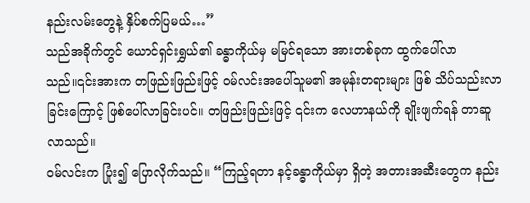နည်းလမ်းတွေနဲ့ နှိပ်စက်ပြမယ်…”
သည်အခိုက်တွင် ယောင်ရှင်းရွှယ်၏ ခန္ဓာကိုယ်မှ မမြင်ရသော အားတစ်ခုက ထွက်ပေါ်လာသည်။၎င်းအားက တဖြည်းဖြည်းဖြင့် ဝမ်လင်းအပေါ်သူမ၏ အမုန်းတရားများ ဖြစ် သိပ်သည်းလာခြင်းကြောင့် ဖြစ်ပေါ်လာခြင်းပင်။ တဖြည်းဖြည်းဖြင့် ၎င်းက လေဟာနယ်ကို ချိုးဖျက်ရန် တာဆူလာသည်။
ဝမ်လင်းက ပြုံး၍ ပြောလိုက်သည်။ “ကြည့်ရတာ နင့်ခန္ဓာကိုယ်မှာ ရှိတဲ့ အတားအဆီးတွေက နည်း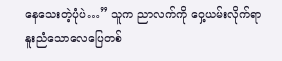နေသေးတဲ့ပုံပဲ…” သူက ညာလက်ကို ဝှေ့ယမ်းလိုက်ရာ နူးညံသောလေပြေတစ်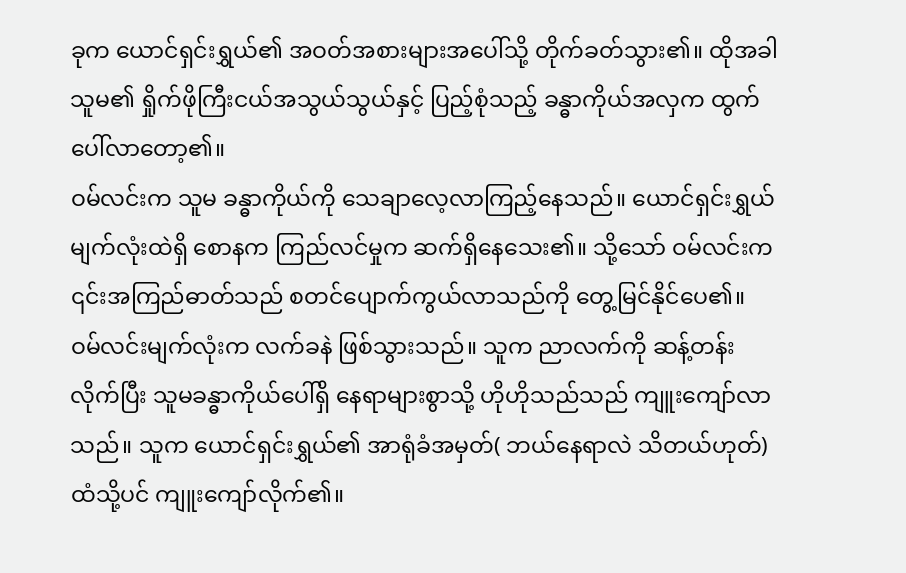ခုက ယောင်ရှင်းရွှယ်၏ အဝတ်အစားများအပေါ်သို့ တိုက်ခတ်သွား၏။ ထိုအခါ သူမ၏ ရှိုက်ဖိုကြီးငယ်အသွယ်သွယ်နှင့် ပြည့်စုံသည့် ခန္ဓာကိုယ်အလှက ထွက်ပေါ်လာတော့၏။
ဝမ်လင်းက သူမ ခန္ဓာကိုယ်ကို သေချာလေ့လာကြည့်နေသည်။ ယောင်ရှင်းရွှယ်မျက်လုံးထဲရှိ စောနက ကြည်လင်မှုက ဆက်ရှိနေသေး၏။ သို့သော် ဝမ်လင်းက ၎င်းအကြည်ဓာတ်သည် စတင်ပျောက်ကွယ်လာသည်ကို တွေ့မြင်နိုင်ပေ၏။
ဝမ်လင်းမျက်လုံးက လက်ခနဲ ဖြစ်သွားသည်။ သူက ညာလက်ကို ဆန့်တန်းလိုက်ပြီး သူမခန္ဓာကိုယ်ပေါ်ရှိ နေရာများစွာသို့ ဟိုဟိုသည်သည် ကျူးကျော်လာသည်။ သူက ယောင်ရှင်းရွှယ်၏ အာရုံခံအမှတ်( ဘယ်နေရာလဲ သိတယ်ဟုတ်) ထံသို့ပင် ကျူးကျော်လိုက်၏။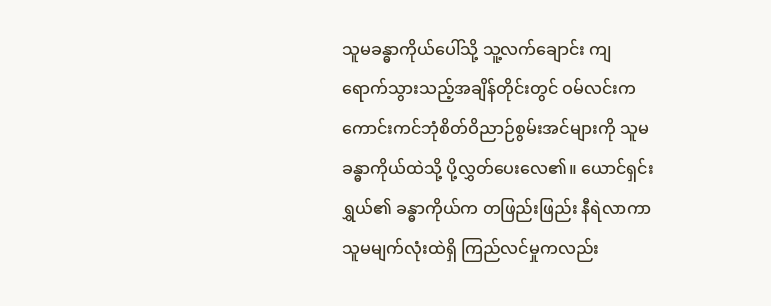သူမခန္ဓာကိုယ်ပေါ်သို့ သူ့လက်ချောင်း ကျရောက်သွားသည့်အချိန်တိုင်းတွင် ဝမ်လင်းက ကောင်းကင်ဘုံစိတ်ဝိညာဉ်စွမ်းအင်များကို သူမခန္ဓာကိုယ်ထဲသို့ ပို့လွှတ်ပေးလေ၏။ ယောင်ရှင်းရွှယ်၏ ခန္ဓာကိုယ်က တဖြည်းဖြည်း နီရဲလာကာ သူမမျက်လုံးထဲရှိ ကြည်လင်မှုကလည်း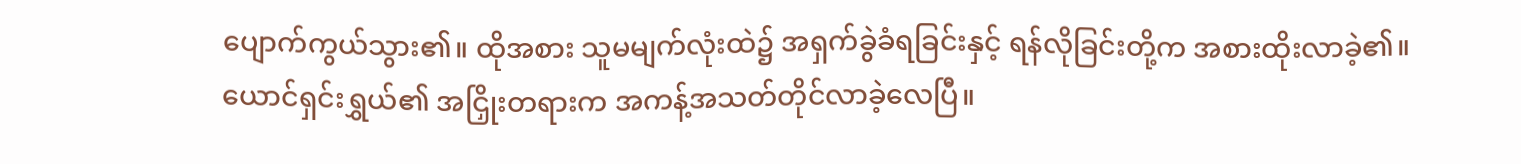ပျောက်ကွယ်သွား၏။ ထိုအစား သူမမျက်လုံးထဲ၌ အရှက်ခွဲခံရခြင်းနှင့် ရန်လိုခြင်းတို့က အစားထိုးလာခဲ့၏။
ယောင်ရှင်းရွှယ်၏ အငြှိုးတရားက အကန့်အသတ်တိုင်လာခဲ့လေပြီ။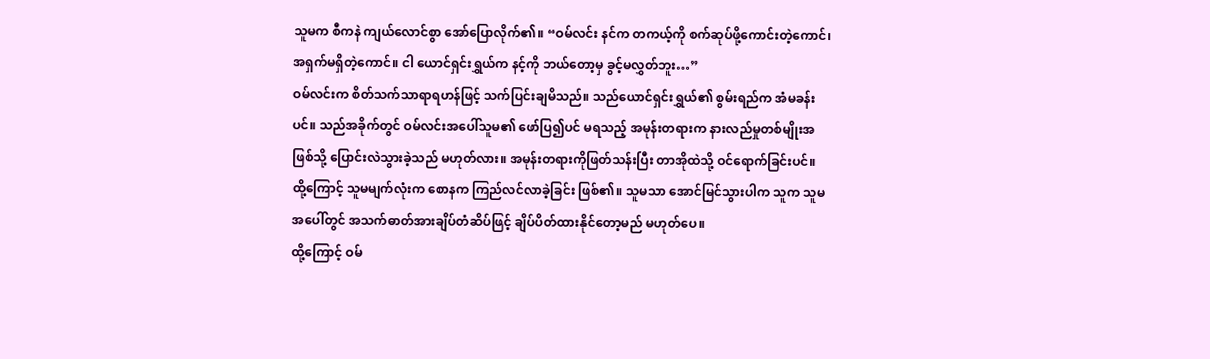သူမက စီကနဲ ကျယ်လောင်စွာ အော်ပြောလိုက်၏။ “ဝမ်လင်း နင်က တကယ့်ကို စက်ဆုပ်ဖို့ကောင်းတဲ့ကောင်၊ အရှက်မရှိတဲ့ကောင်။ ငါ ယောင်ရှင်းရွှယ်က နင့်ကို ဘယ်တော့မှ ခွင့်မလွှတ်ဘူး…”
ဝမ်လင်းက စိတ်သက်သာရာရဟန်ဖြင့် သက်ပြင်းချမိသည်။ သည်ယောင်ရှင်းရွှယ်၏ စွမ်းရည်က အံမခန်းပင်။ သည်အခိုက်တွင် ဝမ်လင်းအပေါ်သူမ၏ ဖော်ပြ၍ပင် မရသည့် အမုန်းတရားက နားလည်မှုတစ်မျိုးအဖြစ်သို့ ပြောင်းလဲသွားခဲ့သည် မဟုတ်လား။ အမုန်းတရားကိုဖြတ်သန်းပြီး တာအိုထဲသို့ ဝင်ရောက်ခြင်းပင်။ ထို့ကြောင့် သူမမျက်လုံးက စောနက ကြည်လင်လာခဲ့ခြင်း ဖြစ်၏။ သူမသာ အောင်မြင်သွားပါက သူက သူမအပေါ်တွင် အသက်ဓာတ်အားချိပ်တံဆိပ်ဖြင့် ချိပ်ပိတ်ထားနိုင်တော့မည် မဟုတ်ပေ။
ထို့ကြောင့် ဝမ်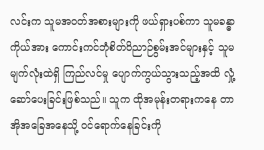လင်းက သူမအဝတ်အစားများကို ဖယ်ရှားပစ်ကာ သူမခန္ဓာကိုယ်အား ကောင်းကင်ဘုံစိတ်ဝိညာဉ်စွမ်းအင်များနှင့် သူမမျက်လုံးထဲရှိ ကြည်လင်မှု ပျောက်ကွယ်သွားသည့်အထိ လှုံ့ဆော်ပေးခြင်းဖြစ်သည်။ သူက ထိုအမုန်းတရားကနေ တာအိုအခြေအနေသို့ ဝင်ရောက်နေခြင်းကို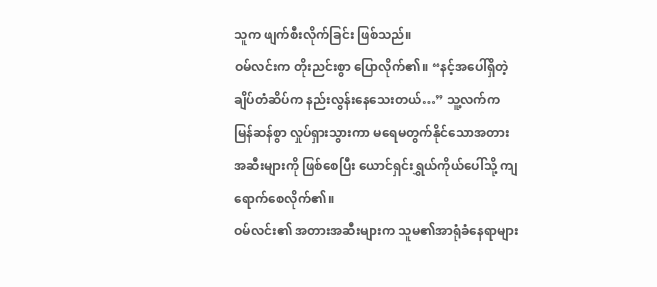သူက ဖျက်စီးလိုက်ခြင်း ဖြစ်သည်။
ဝမ်လင်းက တိုးညင်းစွာ ပြောလိုက်၏။ “နင့်အပေါ်ရှိတဲ့ ချိပ်တံဆိပ်က နည်းလွန်းနေသေးတယ်…” သူ့လက်က မြန်ဆန်စွာ လှုပ်ရှားသွားကာ မရေမတွက်နိုင်သောအတားအဆီးများကို ဖြစ်စေပြီး ယောင်ရှင်းရွှယ်ကိုယ်ပေါ်သို့ ကျရောက်စေလိုက်၏။
ဝမ်လင်း၏ အတားအဆီးများက သူမ၏အာရုံခံနေရာများ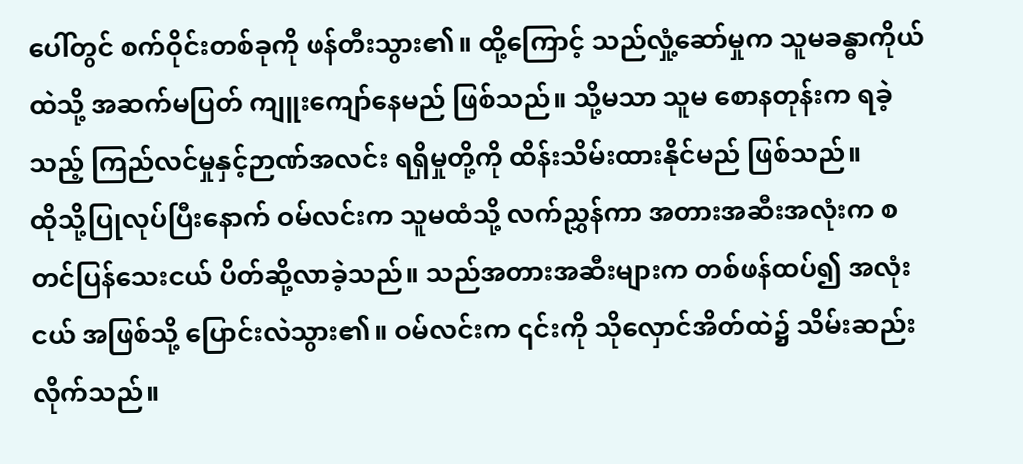ပေါ်တွင် စက်ဝိုင်းတစ်ခုကို ဖန်တီးသွား၏။ ထို့ကြောင့် သည်လှုံ့ဆော်မှုက သူမခန္ဓာကိုယ်ထဲသို့ အဆက်မပြတ် ကျူးကျော်နေမည် ဖြစ်သည်။ သို့မသာ သူမ စောနတုန်းက ရခဲ့သည့် ကြည်လင်မှုနှင့်ဉာဏ်အလင်း ရရှိမှုတို့ကို ထိန်းသိမ်းထားနိုင်မည် ဖြစ်သည်။
ထိုသို့ပြုလုပ်ပြီးနောက် ဝမ်လင်းက သူမထံသို့ လက်ညွှန်ကာ အတားအဆီးအလုံးက စတင်ပြန်သေးငယ် ပိတ်ဆို့လာခဲ့သည်။ သည်အတားအဆီးများက တစ်ဖန်ထပ်၍ အလုံးငယ် အဖြစ်သို့ ပြောင်းလဲသွား၏။ ဝမ်လင်းက ၎င်းကို သိုလှောင်အိတ်ထဲ၌ သိမ်းဆည်းလိုက်သည်။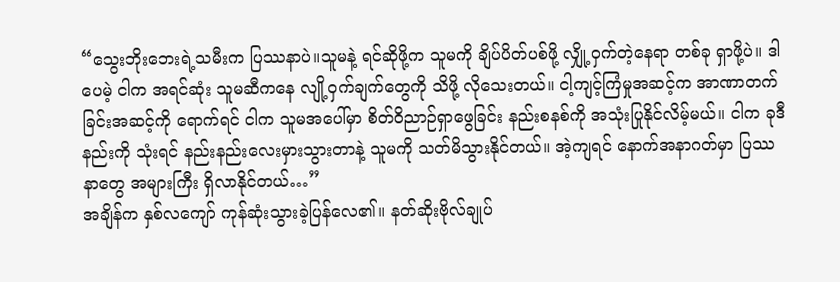“သွေးဘိုးဘေးရဲ့သမီးက ပြဿနာပဲ။သူမနဲ့ ရင်ဆိုဖို့က သူမကို ချိပ်ပိတ်ပစ်ဖို့ လျှို့ဝှက်တဲ့နေရာ တစ်ခု ရှာဖို့ပဲ။ ဒါပေမဲ့ ငါက အရင်ဆုံး သူမဆီကနေ လျို့ဝှက်ချက်တွေကို သိဖို့ လိုသေးတယ်။ ငါ့ကျင့်ကြံမှုအဆင့်က အာဏာတက်ခြင်းအဆင့်ကို ရောက်ရင် ငါက သူမအပေါ်မှာ စိတ်ဝိညာဉ်ရှာဖွေခြင်း နည်းစနစ်ကို အသုံးပြုနိုင်လိမ့်မယ်။ ငါက ခုဒီနည်းကို သုံးရင် နည်းနည်းလေးမှားသွားတာနဲ့ သူမကို သတ်မိသွားနိုင်တယ်။ အဲ့ကျရင် နောက်အနာဂတ်မှာ ပြဿနာတွေ အများကြီး ရှိလာနိုင်တယ်…”
အချိန်က နှစ်လကျော် ကုန်ဆုံးသွားခဲ့ပြန်လေ၏။ နတ်ဆိုးဗိုလ်ချုပ်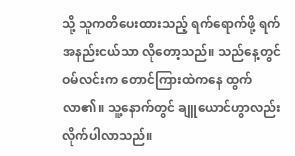သို့ သူကတိပေးထားသည့် ရက်ရောက်ဖို့ ရက်အနည်းငယ်သာ လိုတော့သည်။ သည်နေ့တွင် ဝမ်လင်းက တောင်ကြားထဲကနေ ထွက်လာ၏။ သူ့နောက်တွင် ချူယောင်ဟွာလည်း လိုက်ပါလာသည်။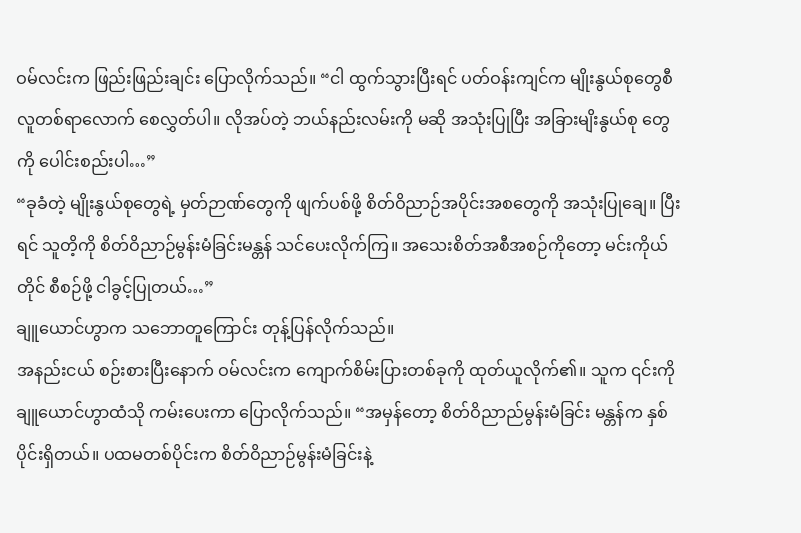ဝမ်လင်းက ဖြည်းဖြည်းချင်း ပြောလိုက်သည်။ “ငါ ထွက်သွားပြီးရင် ပတ်ဝန်းကျင်က မျိုးနွယ်စုတွေစီ လူတစ်ရာလောက် စေလွှတ်ပါ။ လိုအပ်တဲ့ ဘယ်နည်းလမ်းကို မဆို အသုံးပြုပြီး အခြားမျိးနွယ်စု တွေကို ပေါင်းစည်းပါ…”
“ခုခံတဲ့ မျိုးနွယ်စုတွေရဲ့ မှတ်ဉာဏ်တွေကို ဖျက်ပစ်ဖို့ စိတ်ဝိညာဉ်အပိုင်းအစတွေကို အသုံးပြုချေ။ ပြီးရင် သူတိ့ကို စိတ်ဝိညာဉ်မွန်းမံခြင်းမန္တန် သင်ပေးလိုက်ကြ။ အသေးစိတ်အစီအစဉ်ကိုတော့ မင်းကိုယ်တိုင် စီစဉ်ဖို့ ငါခွင့်ပြုတယ်…”
ချူယောင်ဟွာက သဘောတူကြောင်း တုန့်ပြန်လိုက်သည်။
အနည်းငယ် စဉ်းစားပြီးနောက် ဝမ်လင်းက ကျောက်စိမ်းပြားတစ်ခုကို ထုတ်ယူလိုက်၏။ သူက ၎င်းကို ချူယောင်ဟွာထံသို ကမ်းပေးကာ ပြောလိုက်သည်။ “အမှန်တော့ စိတ်ဝိညာည်မွန်းမံခြင်း မန္တန်က နှစ်ပိုင်းရှိတယ်။ ပထမတစ်ပိုင်းက စိတ်ဝိညာဉ်မွန်းမံခြင်းနဲ့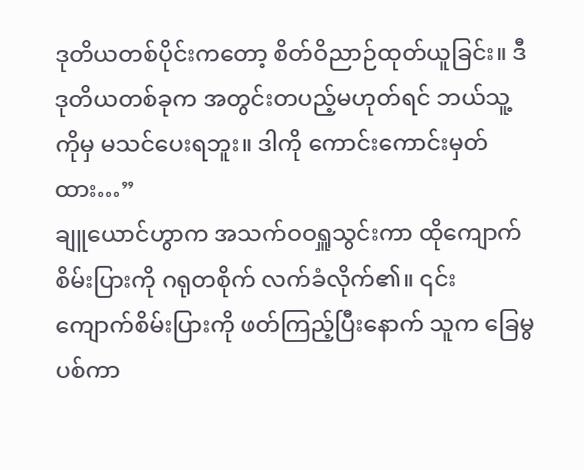ဒုတိယတစ်ပိုင်းကတော့ စိတ်ဝိညာဉ်ထုတ်ယူခြင်း။ ဒီဒုတိယတစ်ခုက အတွင်းတပည့်မဟုတ်ရင် ဘယ်သူ့ကိုမှ မသင်ပေးရဘူး။ ဒါကို ကောင်းကောင်းမှတ်ထား…”
ချူယောင်ဟွာက အသက်ဝဝရှူသွင်းကာ ထိုကျောက်စိမ်းပြားကို ဂရုတစိုက် လက်ခံလိုက်၏။ ၎င်း ကျောက်စိမ်းပြားကို ဖတ်ကြည့်ပြီးနောက် သူက ခြေမွပစ်ကာ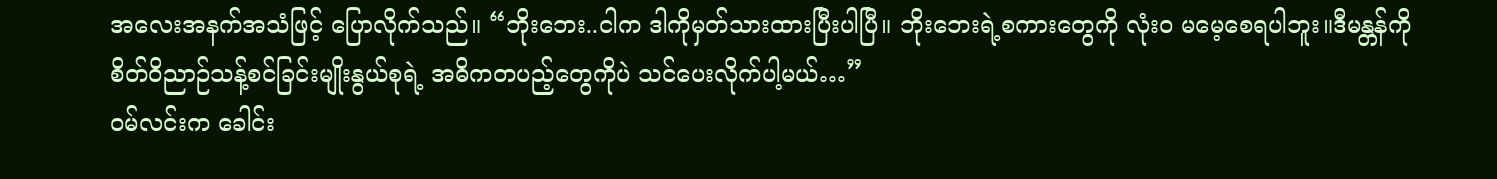အလေးအနက်အသံဖြင့် ပြောလိုက်သည်။ “ဘိုးဘေး..ငါက ဒါကိုမှတ်သားထားပြီးပါပြီ။ ဘိုးဘေးရဲ့စကားတွေကို လုံးဝ မမေ့စေရပါဘူး။ဒီမန္တန်ကို စိတ်ဝိညာဉ်သန့်စင်ခြင်းမျိုးနွယ်စုရဲ့ အဓိကတပည့်တွေကိုပဲ သင်ပေးလိုက်ပါ့မယ်…”
ဝမ်လင်းက ခေါင်း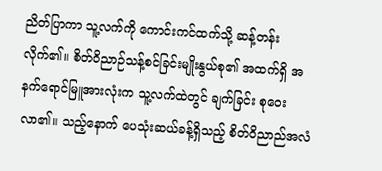ညိတ်ပြာကာ သူ့လက်ကို ကောင်းကင်ထက်သို့ ဆန့်တန်းလိုက်၏။ စိတ်ဝိညာဉ်သန့်စင်ခြင်းမျိုးနွယ်စု၏ အထက်ရှိ အနက်ရောင်မြူအားလုံးက သူ့လက်ထဲတွင် ချက်ခြင်း စုဝေးလာ၏။ သည့်နောက် ပေသုံးဆယ်ခန့်ရှိသည့် စိတ်ဝိညာည်အလံ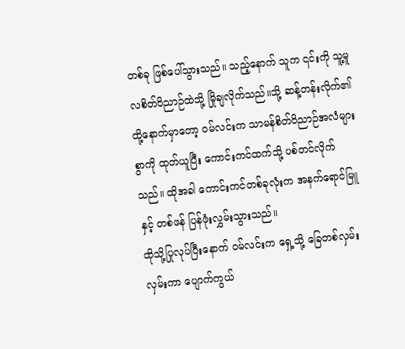တစ်ခု ဖြစ်ပေါ်သွားသည်။ သည့်နောက် သူက ၎င်းကို သူ့မူလစိတ်ဝိညာဉ်ထဲသို့ မြိုချလိုက်သည်။သို့ ဆန့်တန်းလိုက်၏
ထို့နောက်မှာတော့ ဝမ်လင်းက သာမန်စိတ်ဝိညာဉ်အလံများစွာကို ထုတ်ယူပြီး ကောင်းကင်ထက်သို့ ပစ်တင်လိုက်သည်။ ထိုအခါ ကောင်းကင်တစ်ခုလုံးက အနက်ရောင်မြူနှင့် တစ်ဖန် ပြန်ဖုံးလွှမ်းသွားသည်။
ထိုသို့ပြုလုပ်ပြီးနောက် ဝမ်လင်းက ရှေ့သို့ ခြေတစ်လှမ်းလှမ်းကာ ပျောက်ကွယ်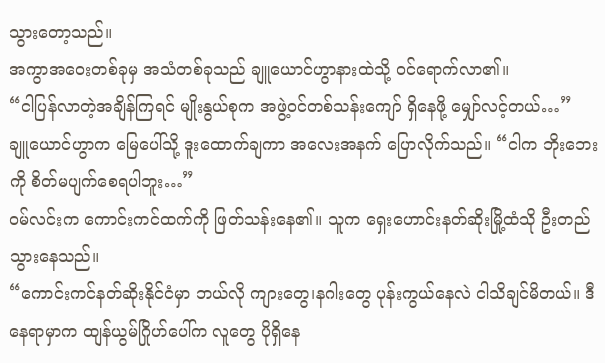သွားတော့သည်။
အကွာအဝေးတစ်ခုမှ အသံတစ်ခုသည် ချူယောင်ဟွာနားထဲသို့ ဝင်ရောက်လာ၏။
“ငါပြန်လာတဲ့အချိန်ကြရင် မျိုးနွယ်စုက အဖွဲ့ဝင်တစ်သန်းကျော် ရှိနေဖို့ မျှော်လင့်တယ်…”
ချူယောင်ဟွာက မြေပေါ်သို့ ဒူးထောက်ချကာ အလေးအနက် ပြောလိုက်သည်။ “ငါက ဘိုးဘေးကို စိတ်မပျက်စေရပါဘူး…”
ဝမ်လင်းက ကောင်းကင်ထက်ကို ဖြတ်သန်းနေ၏။ သူက ရှေးဟောင်းနတ်ဆိုးမြို့ထံသို ဦးတည်သွားနေသည်။
“ကောင်းကင်နတ်ဆိုးနိုင်ငံမှာ ဘယ်လို ကျားတွေ၊နဂါးတွေ ပုန်းကွယ်နေလဲ ငါသိချင်မိတယ်။ ဒီနေရာမှာက ထျန်ယွမ်ဂြိုဟ်ပေါ်က လူတွေ ပိုရှိနေ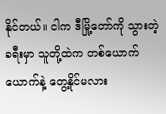နိုင်တယ်။ ငါက ဒီမြို့တော်ကို သွားတဲ့ ခရီးမှာ သူတို့ထဲက တစ်ယောက်ယောက်နဲ့ တွေ့နိုင်မလား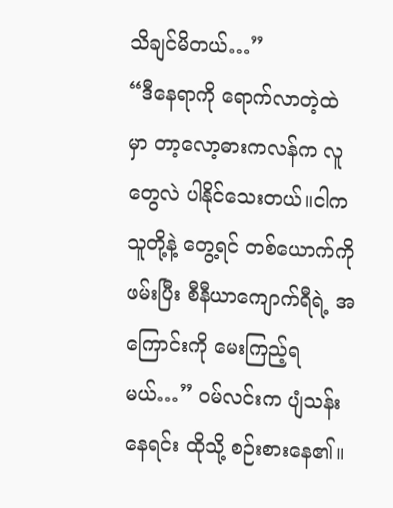သိချင်မိတယ်…”
“ဒီနေရာကို ရောက်လာတဲ့ထဲမှာ တာ့လော့ဓားကလန်က လူတွေလဲ ပါနိုင်သေးတယ်။ငါက သူတို့နဲ့ တွေ့ရင် တစ်ယောက်ကို ဖမ်းပြီး စီနီယာကျောက်ရီရဲ့ အကြောင်းကို မေးကြည့်ရမယ်…” ဝမ်လင်းက ပျံသန်းနေရင်း ထိုသို့ စဉ်းစားနေ၏။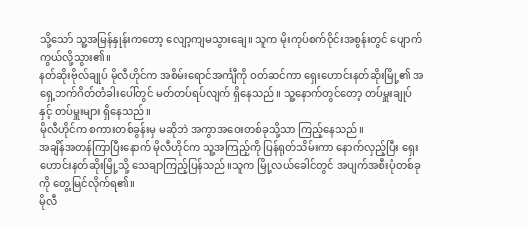သို့သော် သူ့အမြန်နှုန်းကတော့ လျော့ကျမသွားချေ။ သူက မိုးကုပ်စက်ဝိုင်းအစွန်းတွင် ပျောက်ကွယ်လို့သွား၏။
နတ်ဆိုးဗိုလ်ချုပ် မိုလီဟိုင်က အစိမ်းရောင်အင်္ကျီကို ဝတ်ဆင်ကာ ရှေးဟောင်းနတ်ဆိုးမြို့၏ အရှေ့ဘက်ဂိတ်တံခါးပေါ်တွင် မတ်တပ်ရပ်လျက် ရှိနေသည်။ သူ့နောက်တွင်တော့ တပ်မှူးချုပ်နှင့် တပ်မှူးများ ရှိနေသည်။
မိုလီဟိုင်က စကားတစ်ခွန်းမှ မဆိုဘဲ အကွာအဝေးတစ်ခုသို့သာ ကြည့်နေသည်။
အချိန်အတန်ကြာပြီးနောက် မိုလီဟိုင်က သူ့အကြည့်ကို ပြန်ရုတ်သိမ်းကာ နောက်လှည့်ပြီး ရှေးဟောင်းနတ်ဆိုးမြို့သို့ သေချာကြည့်ပြန်သည်။သူက မြို့လယ်ခေါင်တွင် အပျက်အစီးပုံတစ်ခုကို တွေ့မြင်လိုက်ရ၏။
မိုလီ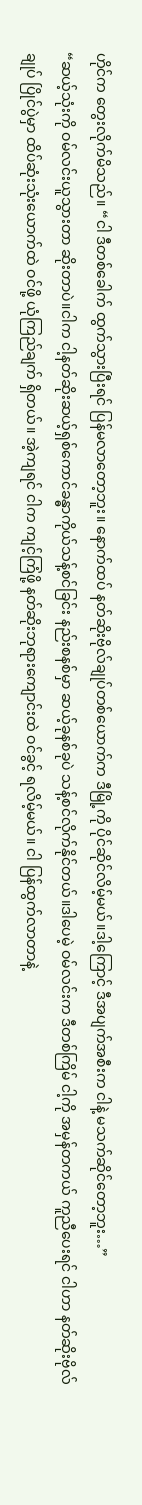ဟိုင်က တွေးလိုက်မိသည်။ “ငါ ဒီတစ်ခေါက် ထွက်သွားပြီးရင် ပြန်မလာတော့ဘူး။ နောက်ထပ် နတ်ဆိုးဗိုလ်ချုပ်တစ်ယောက်က ဒီမြို့ကို ပိုင်ဆိုင်လိမ့်မယ်။ဒါ့ကြောင့် ဒီအပျက်အစီးက ငါနဲ့ မသက်ဆိုင်တော့ဘူး…”
“ဆယ့်သုံးကို ဝမ်လင်းယူသွားတာ ဆိုးတာပဲ။ငါက ငါ့နတ်ဆိုးဆယ့်ရှစ်ကောင်ခန္ဓာကိုယ်သန့်စင်ခြင်း နည်းစနစ်မှာ ဆယ့်ခုနစ်ခုပဲ သန့်စင်လိုက်နိုင်တယ်။ဒါပေမဲ့ ဝမ်လင်းက ဒီတစ်ကြိမ် ငါ့ကို အမှန်တကယ် ကူညီပေးရင် ငါဟာ နတ်ဆိုးဗိုလ်ချုပ် ပြိုင်ပွဲမှာ ထိပ်ဆုံးသုံးယောက်ထဲ ဝင်ဖို့ ယုံကြည်ချက် ရှိတယ်။ အဲ့ကျရင် ငါက ကျင့်ကြံဖို့ နတ်ဆိုးဘုရားကျောင်းထဲ ဝင်ခွင့် ရလိမ့်မယ်။ ငါ ပြန်ထွက်လာတာနဲ့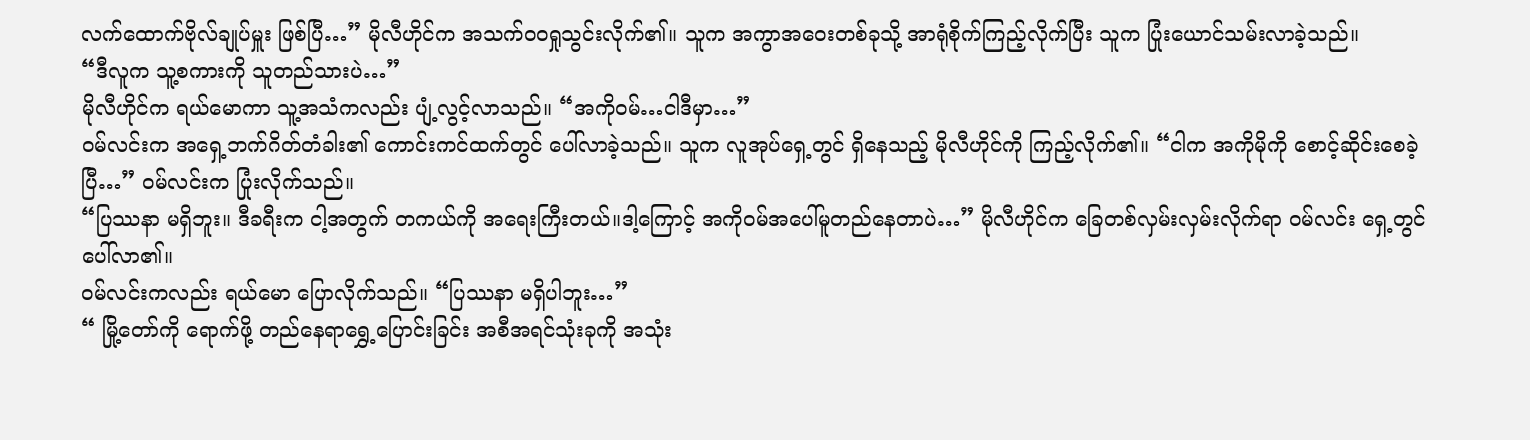လက်ထောက်ဗိုလ်ချုပ်မှူး ဖြစ်ပြီ…” မိုလီဟိုင်က အသက်ဝဝရှုသွင်းလိုက်၏။ သူက အကွာအဝေးတစ်ခုသို့ အာရုံစိုက်ကြည့်လိုက်ပြီး သူက ပြုံးယောင်သမ်းလာခဲ့သည်။
“ဒီလူက သူ့စကားကို သူတည်သားပဲ…”
မိုလီဟိုင်က ရယ်မောကာ သူ့အသံကလည်း ပျံ့လွင့်လာသည်။ “အကိုဝမ်…ငါဒီမှာ…”
ဝမ်လင်းက အရှေ့ဘက်ဂိတ်တံခါး၏ ကောင်းကင်ထက်တွင် ပေါ်လာခဲ့သည်။ သူက လူအုပ်ရှေ့တွင် ရှိနေသည့် မိုလီဟိုင်ကို ကြည့်လိုက်၏။ “ငါက အကိုမိုကို စောင့်ဆိုင်းစေခဲ့ပြီ…” ဝမ်လင်းက ပြုံးလိုက်သည်။
“ပြဿနာ မရှိဘူး။ ဒီခရီးက ငါ့အတွက် တကယ်ကို အရေးကြီးတယ်။ဒါ့ကြောင့် အကိုဝမ်အပေါ်မူတည်နေတာပဲ…” မိုလီဟိုင်က ခြေတစ်လှမ်းလှမ်းလိုက်ရာ ဝမ်လင်း ရှေ့တွင် ပေါ်လာ၏။
ဝမ်လင်းကလည်း ရယ်မော ပြောလိုက်သည်။ “ပြဿနာ မရှိပါဘူး…”
“ မြို့တော်ကို ရောက်ဖို့ တည်နေရာရွှေ့ပြောင်းခြင်း အစီအရင်သုံးခုကို အသုံး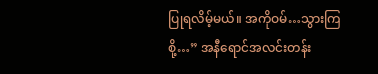ပြုရလိမ့်မယ်။ အကိုဝမ်…သွားကြစို့…” အနီရောင်အလင်းတန်း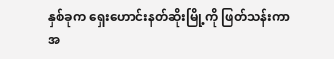နှစ်ခုက ရှေးဟောင်းနတ်ဆိုးမြို့ကို ဖြတ်သန်းကာ အ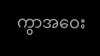ကွာအဝေး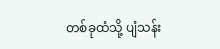တစ်ခုထံသို့ ပျံသန်း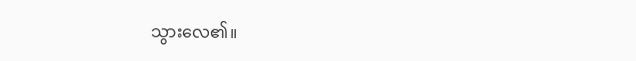သွားလေ၏။